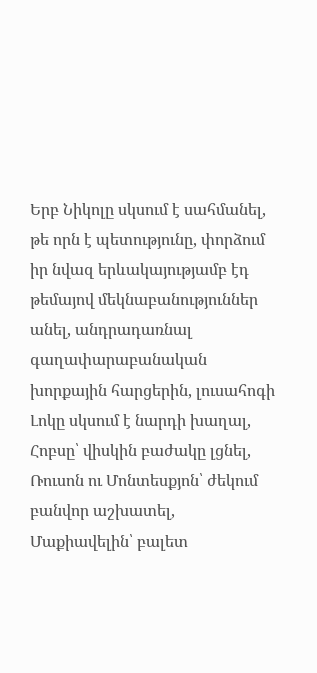Երբ Նիկոլը սկսում է սահմանել, թե որն է պետությունը, փորձում իր նվազ երևակայությամբ էդ թեմայով մեկնաբանություններ անել, անդրադառնալ գաղափարաբանական խորքային հարցերին, լուսահոգի Լոկը սկսում է նարդի խաղալ, Հոբսը՝ վիսկին բաժակը լցնել, Ռուսոն ու Մոնտեսքյոն՝ ժեկում բանվոր աշխատել, Մաքիավելին՝ բալետ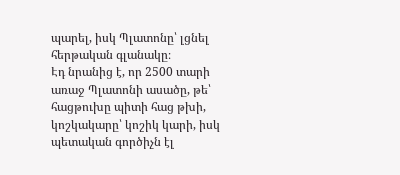պարել, իսկ Պլատոնը՝ լցնել հերթական գլանակը։
Էդ նրանից է, որ 2500 տարի առաջ Պլատոնի ասածը, թե՝ հացթուխը պիտի հաց թխի, կոշկակարը՝ կոշիկ կարի, իսկ պետական գործիչն էլ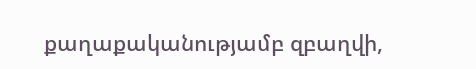քաղաքականությամբ զբաղվի,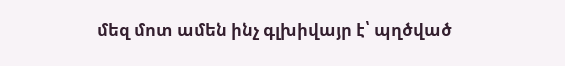մեզ մոտ ամեն ինչ գլխիվայր է՝ պղծված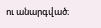ու անարգված։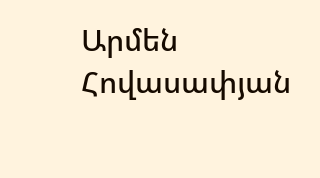Արմեն Հովասափյան